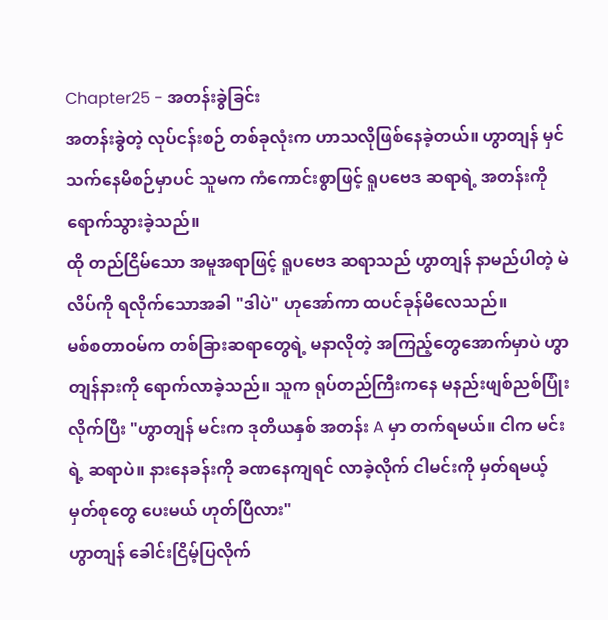Chapter25 - အတန်းခွဲခြင်း
အတန်းခွဲတဲ့ လုပ်ငန်းစဉ် တစ်ခုလုံးက ဟာသလိုဖြစ်နေခဲ့တယ်။ ဟွာတျန် မှင်သက်နေမိစဉ်မှာပင် သူမက ကံကောင်းစွာဖြင့် ရူပဗေဒ ဆရာရဲ့ အတန်းကို ရောက်သွားခဲ့သည်။
ထို တည်ငြိမ်သော အမူအရာဖြင့် ရူပဗေဒ ဆရာသည် ဟွာတျန် နာမည်ပါတဲ့ မဲလိပ်ကို ရလိုက်သောအခါ "ဒါပဲ" ဟုအော်ကာ ထပင်ခုန်မိလေသည်။
မစ်စတာဝမ်က တစ်ခြားဆရာတွေရဲ့ မနာလိုတဲ့ အကြည့်တွေအောက်မှာပဲ ဟွာတျန်နားကို ရောက်လာခဲ့သည်။ သူက ရုပ်တည်ကြီးကနေ မနည်းဖျစ်ညစ်ပြုံးလိုက်ပြီး "ဟွာတျန် မင်းက ဒုတိယနှစ် အတန်း A မှာ တက်ရမယ်။ ငါက မင်းရဲ့ ဆရာပဲ။ နားနေခန်းကို ခဏနေကျရင် လာခဲ့လိုက် ငါမင်းကို မှတ်ရမယ့် မှတ်စုတွေ ပေးမယ် ဟုတ်ပြီလား"
ဟွာတျန် ခေါင်းငြိမ့်ပြလိုက်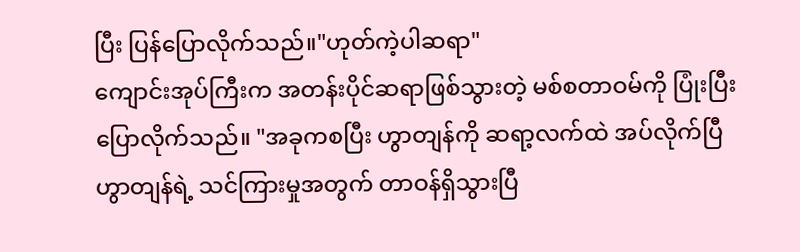ပြီး ပြန်ပြောလိုက်သည်။"ဟုတ်ကဲ့ပါဆရာ"
ကျောင်းအုပ်ကြီးက အတန်းပိုင်ဆရာဖြစ်သွားတဲ့ မစ်စတာဝမ်ကို ပြုံးပြီးပြောလိုက်သည်။ "အခုကစပြီး ဟွာတျန်ကို ဆရာ့လက်ထဲ အပ်လိုက်ပြီ ဟွာတျန်ရဲ့ သင်ကြားမှုအတွက် တာဝန်ရှိသွားပြီ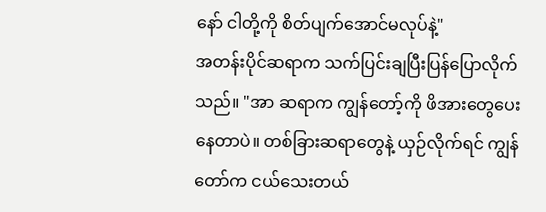နော် ငါတို့ကို စိတ်ပျက်အောင်မလုပ်နဲ့"
အတန်းပိုင်ဆရာက သက်ပြင်းချပြီးပြန်ပြောလိုက်သည်။ "အာ ဆရာက ကျွန်တော့်ကို ဖိအားတွေပေးနေတာပဲ။ တစ်ခြားဆရာတွေနဲ့ ယှဉ်လိုက်ရင် ကျွန်တော်က ငယ်သေးတယ်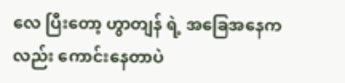လေ ပြီးတော့ ဟွာတျန် ရဲ့ အခြေအနေကလည်း ကောင်းနေတာပဲ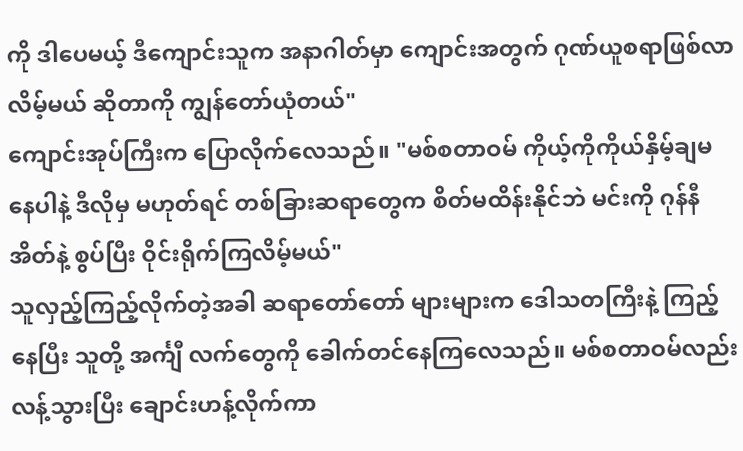ကို ဒါပေမယ့် ဒီကျောင်းသူက အနာဂါတ်မှာ ကျောင်းအတွက် ဂုဏ်ယူစရာဖြစ်လာလိမ့်မယ် ဆိုတာကို ကျွန်တော်ယုံတယ်"
ကျောင်းအုပ်ကြီးက ပြောလိုက်လေသည်။ "မစ်စတာဝမ် ကိုယ့်ကိုကိုယ်နှိမ့်ချမနေပါနဲ့ ဒီလိုမှ မဟုတ်ရင် တစ်ခြားဆရာတွေက စိတ်မထိန်းနိုင်ဘဲ မင်းကို ဂုန်နီအိတ်နဲ့ စွပ်ပြီး ဝိုင်းရိုက်ကြလိမ့်မယ်"
သူလှည့်ကြည့်လိုက်တဲ့အခါ ဆရာတော်တော် များများက ဒေါသတကြီးနဲ့ ကြည့်နေပြီး သူတို့ အင်္ကျီ လက်တွေကို ခေါက်တင်နေကြလေသည်။ မစ်စတာဝမ်လည်း လန့်သွားပြီး ချောင်းဟန့်လိုက်ကာ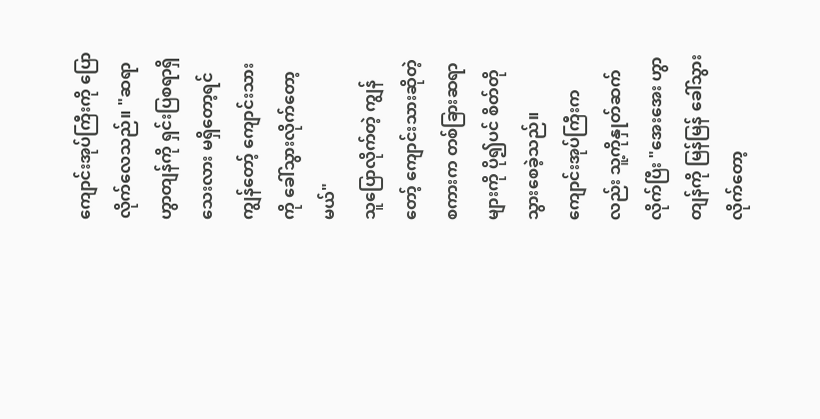ကျောင်းအုပ်ကြီးကို ပြောလိုက်လေသည်။ "ဆရာ ဟွာတျန်ကို ရှင်းပြစရာရှိသေးလား မရှိတော့ရင် ကျွန်တော့် ကျောင်းသားကို ခေါ်သွားလိုက်တော့မယ်"
သူပြောလိုက်တဲ့ ကျွန်တော့် ကျောင်းသားဆိုတဲ့ စကားက တစ်ခြားဆရာများကို ပို၍ပင် စိတ်တိုသွားစေခဲ့သည်။
ကျောင်းအုပ်ကြီးကလည်း သူ့ကိုနှုတ်ဆက်လိုက်ပြီး "အေးအေး ဟွာတျန်ကို မြန်မြန် ခေါ်သွားလိုက်တော့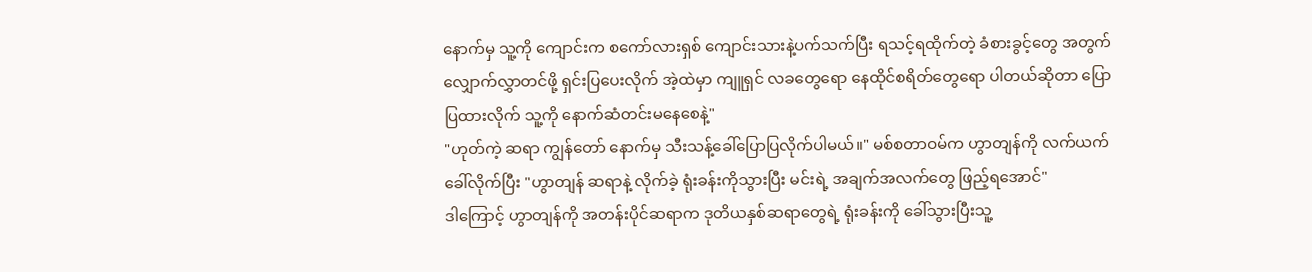နောက်မှ သူ့ကို ကျောင်းက စကော်လားရှစ် ကျောင်းသားနဲ့ပက်သက်ပြီး ရသင့်ရထိုက်တဲ့ ခံစားခွင့်တွေ အတွက် လျှောက်လွှာတင်ဖို့ ရှင်းပြပေးလိုက် အဲ့ထဲမှာ ကျူရှင် လခတွေရော နေထိုင်စရိတ်တွေရော ပါတယ်ဆိုတာ ပြောပြထားလိုက် သူ့ကို နောက်ဆံတင်းမနေစေနဲ့"
"ဟုတ်ကဲ့ ဆရာ ကျွန်တော် နောက်မှ သီးသန့်ခေါ်ပြောပြလိုက်ပါမယ်။" မစ်စတာဝမ်က ဟွာတျန်ကို လက်ယက်ခေါ်လိုက်ပြီး "ဟွာတျန် ဆရာနဲ့ လိုက်ခဲ့ ရုံးခန်းကိုသွားပြီး မင်းရဲ့ အချက်အလက်တွေ ဖြည့်ရအောင်"
ဒါကြောင့် ဟွာတျန်ကို အတန်းပိုင်ဆရာက ဒုတိယနှစ်ဆရာတွေရဲ့ ရုံးခန်းကို ခေါ်သွားပြီးသူ့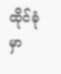ထိုင်ခုံမှာ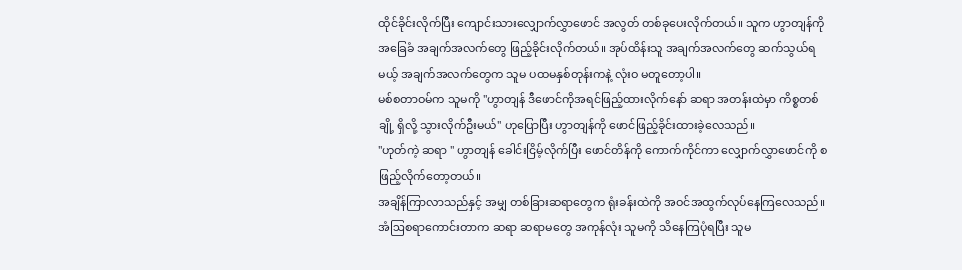ထိုင်ခိုင်းလိုက်ပြီး ကျောင်းသားလျှောက်လွှာဖောင် အလွတ် တစ်ခုပေးလိုက်တယ်။ သူက ဟွာတျန်ကို အခြေခံ အချက်အလက်တွေ ဖြည့်ခိုင်းလိုက်တယ်။ အုပ်ထိန်းသူ အချက်အလက်တွေ ဆက်သွယ်ရမယ့် အချက်အလက်တွေက သူမ ပထမနှစ်တုန်းကနဲ့ လုံးဝ မတူတော့ပါ။
မစ်စတာဝမ်က သူမကို "ဟွာတျန် ဒီဖောင်ကိုအရင်ဖြည့်ထားလိုက်နော် ဆရာ အတန်းထဲမှာ ကိစ္စတစ်ချို့ ရှိလို့ သွားလိုက်ဦးမယ်" ဟုပြောပြီး ဟွာတျန်ကို ဖောင်ဖြည့်ခိုင်းထားခဲ့လေသည်။
"ဟုတ်ကဲ့ ဆရာ " ဟွာတျန် ခေါင်းငြိမ့်လိုက်ပြီး ဖောင်တိန်ကို ကောက်ကိုင်ကာ လျှောက်လွှာဖောင်ကို စဖြည့်လိုက်တော့တယ်။
အချိန်ကြာလာသည်နှင့် အမျှ တစ်ခြားဆရာတွေက ရုံးခန်းထဲကို အဝင်အထွက်လုပ်နေကြလေသည်။ အံဩစရာကောင်းတာက ဆရာ ဆရာမတွေ အကုန်လုံး သူမကို သိနေကြပုံရပြီး သူမ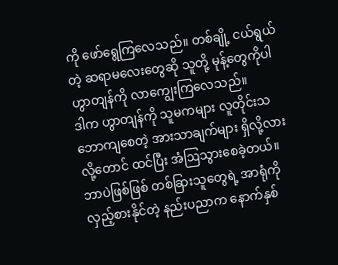ကို ဖော်ရွေကြလေသည်။ တစ်ချို့ ငယ်ရွယ်တဲ့ ဆရာမလေးတွေဆို သူတို့ မုန့်တွေကိုပါ ဟွာတျန်ကို လာကျွေးကြလေသည်။
ဒါက ဟွာတျန်ကို သူမကများ လူတိုင်းသဘောကျစေတဲ့ အားသာချက်များ ရှိလို့လားလို့တောင် ထင်ပြီး အံဩသွားစေခဲ့တယ်။ ဘာပဲဖြစ်ဖြစ် တစ်ခြားသူတွေရဲ့ အာရုံကို လှည့်စားနိုင်တဲ့ နည်းပညာက နောက်နှစ်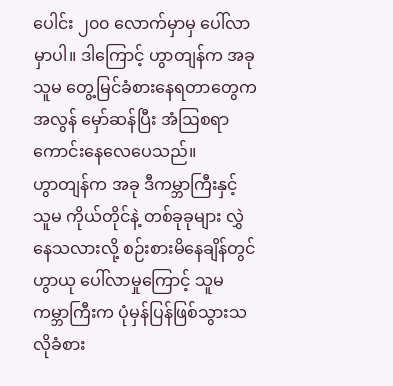ပေါင်း ၂၀၀ လောက်မှာမှ ပေါ်လာမှာပါ။ ဒါကြောင့် ဟွာတျန်က အခု သူမ တွေ့မြင်ခံစားနေရတာတွေက အလွန် မှော်ဆန်ပြီး အံဩစရာကောင်းနေလေပေသည်။
ဟွာတျန်က အခု ဒီကမ္ဘာကြီးနှင့် သူမ ကိုယ်တိုင်နဲ့ တစ်ခုခုများ လွှဲနေသလားလို့ စဉ်းစားမိနေချိန်တွင် ဟွာယု ပေါ်လာမှုကြောင့် သူမ ကမ္ဘာကြီးက ပုံမှန်ပြန်ဖြစ်သွားသလိုခံစား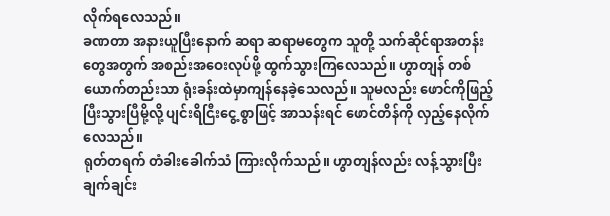လိုက်ရလေသည်။
ခဏတာ အနားယူပြီးနောက် ဆရာ ဆရာမတွေက သူတို့ သက်ဆိုင်ရာအတန်းတွေအတွက် အစည်းအဝေးလုပ်ဖို့ ထွက်သွားကြလေသည်။ ဟွာတျန် တစ်ယောက်တည်းသာ ရုံးခန်းထဲမှာကျန်နေခဲ့သေလည်။ သူမလည်း ဖောင်ကိုဖြည့်ပြီးသွားပြီမို့လို့ ပျင်းရိငြီးငွေ့ စွာဖြင့် အာသန်းရင် ဖောင်တိန်ကို လှည့်နေလိုက်လေသည်။
ရုတ်တရက် တံခါးခေါက်သံ ကြားလိုက်သည်။ ဟွာတျန်လည်း လန့်သွားပြီး ချက်ချင်း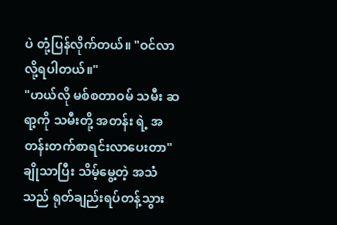ပဲ တုံ့ပြန်လိုက်တယ်။ "ဝင်လာလို့ရပါတယ်။"
"ဟယ်လို မစ်စတာဝမ် သမီး ဆရာ့ကို သမီးတို့ အတန်း ရဲ့ အတန်းတက်စာရင်းလာပေးတာ" ချိုသာပြီး သိမ့်မွေ့တဲ့ အသံသည် ရုတ်ချည်းရပ်တန့်သွား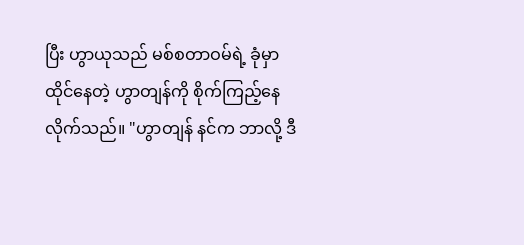ပြီး ဟွာယုသည် မစ်စတာဝမ်ရဲ့ ခုံမှာ ထိုင်နေတဲ့ ဟွာတျန်ကို စိုက်ကြည့်နေလိုက်သည်။ "ဟွာတျန် နင်က ဘာလို့ ဒီ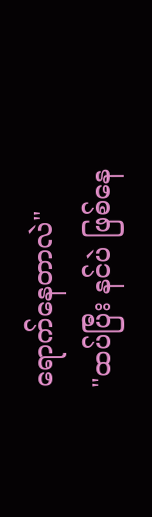ရောက်နေတာလဲ"
"ထပ်ပြီး နင်ပဲ ဖြစ်နေ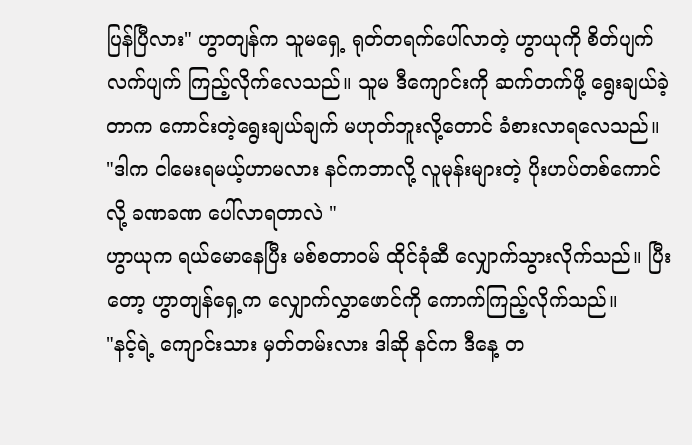ပြန်ပြီလား" ဟွာတျန်က သူမရှေ့ ရုတ်တရက်ပေါ်လာတဲ့ ဟွာယုကို စိတ်ပျက် လက်ပျက် ကြည့်လိုက်လေသည်။ သူမ ဒီကျောင်းကို ဆက်တက်ဖို့ ရွေးချယ်ခဲ့တာက ကောင်းတဲ့ရွေးချယ်ချက် မဟုတ်ဘူးလို့တောင် ခံစားလာရလေသည်။
"ဒါက ငါမေးရမယ့်ဟာမလား နင်ကဘာလို့ လူမုန်းများတဲ့ ပိုးဟပ်တစ်ကောင်လို့ ခဏခဏ ပေါ်လာရတာလဲ "
ဟွာယုက ရယ်မောနေပြီး မစ်စတာဝမ် ထိုင်ခုံဆီ လျှောက်သွားလိုက်သည်။ ပြီးတော့ ဟွာတျန်ရှေ့က လျှောက်လွှာဖောင်ကို ကောက်ကြည့်လိုက်သည်။
"နင့်ရဲ့ ကျောင်းသား မှတ်တမ်းလား ဒါဆို နင်က ဒီနေ့ တ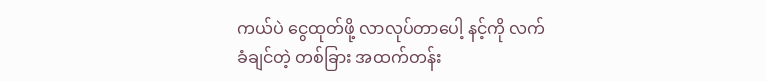ကယ်ပဲ ငွေထုတ်ဖို့ လာလုပ်တာပေါ့ နင့်ကို လက်ခံချင်တဲ့ တစ်ခြား အထက်တန်း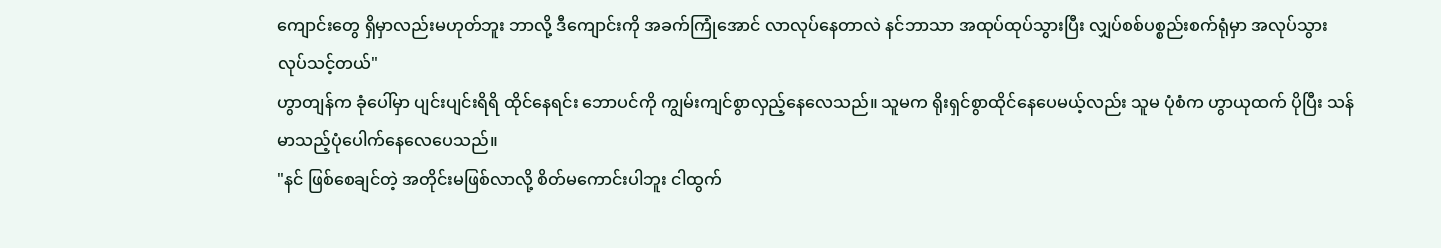ကျောင်းတွေ ရှိမှာလည်းမဟုတ်ဘူး ဘာလို့ ဒီကျောင်းကို အခက်ကြုံအောင် လာလုပ်နေတာလဲ နင်ဘာသာ အထုပ်ထုပ်သွားပြီး လျှပ်စစ်ပစ္စည်းစက်ရုံမှာ အလုပ်သွားလုပ်သင့်တယ်"
ဟွာတျန်က ခုံပေါ်မှာ ပျင်းပျင်းရိရိ ထိုင်နေရင်း ဘောပင်ကို ကျွမ်းကျင်စွာလှည့်နေလေသည်။ သူမက ရိုးရှင်စွာထိုင်နေပေမယ့်လည်း သူမ ပုံစံက ဟွာယုထက် ပိုပြီး သန်မာသည့်ပုံပေါက်နေလေပေသည်။
"နင် ဖြစ်စေချင်တဲ့ အတိုင်းမဖြစ်လာလို့ စိတ်မကောင်းပါဘူး ငါထွက်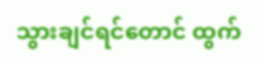သွားချင်ရင်တောင် ထွက်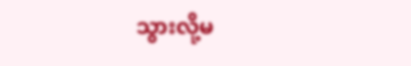သွားလို့မ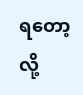ရတော့လို့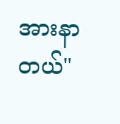အားနာတယ်"